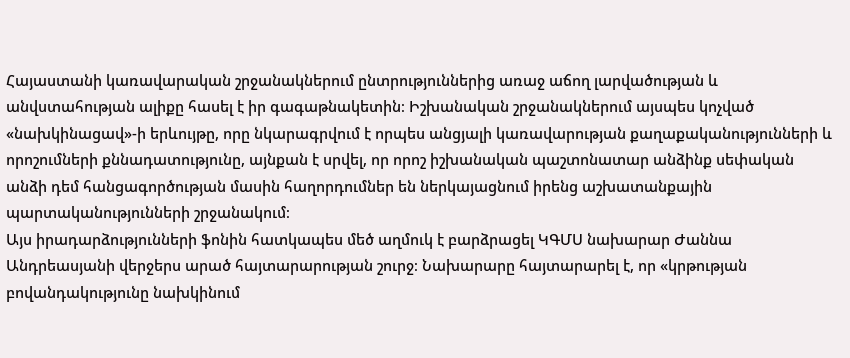Հայաստանի կառավարական շրջանակներում ընտրություններից առաջ աճող լարվածության և անվստահության ալիքը հասել է իր գագաթնակետին։ Իշխանական շրջանակներում այսպես կոչված «նախկինացավ»-ի երևույթը, որը նկարագրվում է որպես անցյալի կառավարության քաղաքականությունների և որոշումների քննադատությունը, այնքան է սրվել, որ որոշ իշխանական պաշտոնատար անձինք սեփական անձի դեմ հանցագործության մասին հաղորդումներ են ներկայացնում իրենց աշխատանքային պարտականությունների շրջանակում։
Այս իրադարձությունների ֆոնին հատկապես մեծ աղմուկ է բարձրացել ԿԳՄՍ նախարար Ժաննա Անդրեասյանի վերջերս արած հայտարարության շուրջ։ Նախարարը հայտարարել է, որ «կրթության բովանդակությունը նախկինում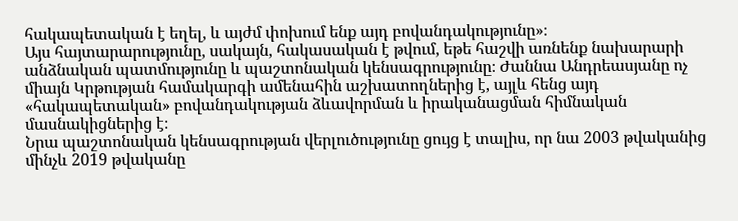հակապետական է եղել, և այժմ փոխում ենք այդ բովանդակությունը»։
Այս հայտարարությունը, սակայն, հակասական է թվում, եթե հաշվի առնենք նախարարի անձնական պատմությունը և պաշտոնական կենսագրությունը։ Ժաննա Անդրեասյանը ոչ միայն Կրթության համակարգի ամենահին աշխատողներից է, այլև հենց այդ «հակապետական» բովանդակության ձևավորման և իրականացման հիմնական մասնակիցներից է։
Նրա պաշտոնական կենսագրության վերլուծությունը ցույց է տալիս, որ նա 2003 թվականից մինչև 2019 թվականը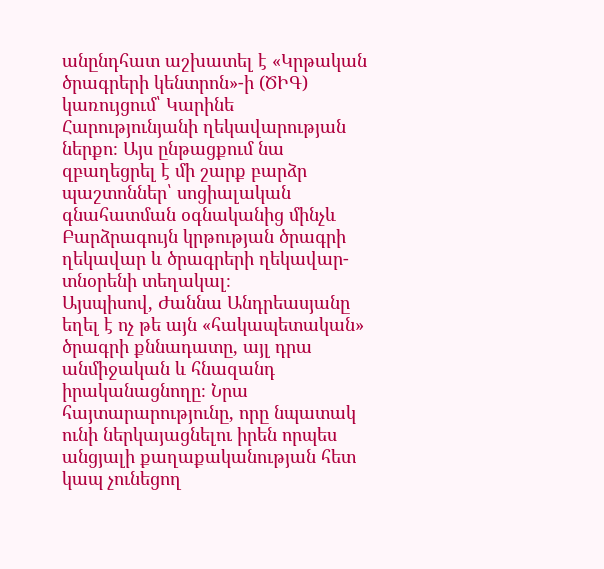անընդհատ աշխատել է «Կրթական ծրագրերի կենտրոն»-ի (ԾԻԳ) կառույցում՝ Կարինե Հարությունյանի ղեկավարության ներքո։ Այս ընթացքում նա զբաղեցրել է մի շարք բարձր պաշտոններ՝ սոցիալական գնահատման օգնականից մինչև Բարձրագույն կրթության ծրագրի ղեկավար և ծրագրերի ղեկավար-տնօրենի տեղակալ։
Այսպիսով, Ժաննա Անդրեասյանը եղել է ոչ թե այն «հակապետական» ծրագրի քննադատը, այլ դրա անմիջական և հնազանդ իրականացնողը։ Նրա հայտարարությունը, որը նպատակ ունի ներկայացնելու իրեն որպես անցյալի քաղաքականության հետ կապ չունեցող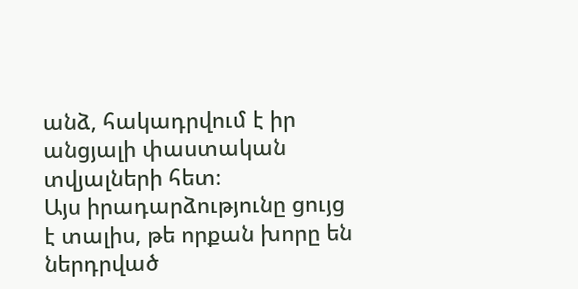անձ, հակադրվում է իր անցյալի փաստական տվյալների հետ։
Այս իրադարձությունը ցույց է տալիս, թե որքան խորը են ներդրված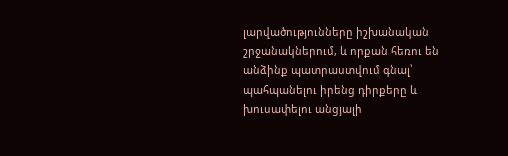լարվածությունները իշխանական շրջանակներում, և որքան հեռու են անձինք պատրաստվում գնալ՝ պահպանելու իրենց դիրքերը և խուսափելու անցյալի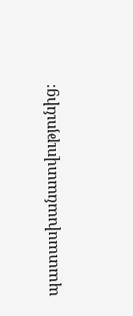պատասխանատվությունից։